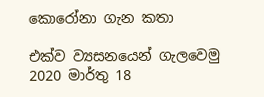කොරෝනා ගැන කතා

එක්ව ව්‍යසනයෙන් ගැලවෙමු
2020 මාර්තු 18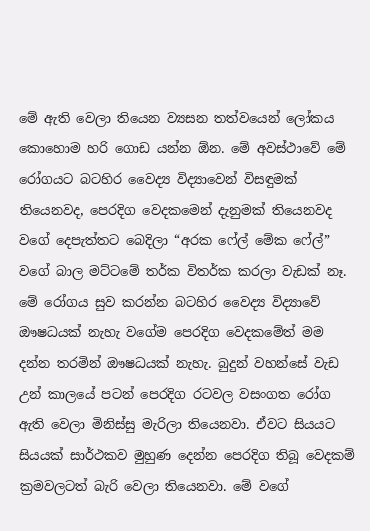මේ ඇති වෙලා තියෙන ව්‍යසන තත්වයෙන් ලෝකය කොහොම හරි ගොඩ යන්න ඕන. මේ අවස්ථාවේ මේ රෝගයට බටහිර වෛද්‍ය විද්‍යාවෙන් විසඳුමක් තියෙනවද, පෙරදිග වෙදකමෙන් දැනුමක් තියෙනවද වගේ දෙපැත්තට බෙදිලා “අරක ෆේල් මේක ෆේල්” වගේ බාල මට්ටමේ තර්ක විතර්ක කරලා වැඩක් නෑ. මේ රෝගය සුව කරන්න බටහිර වෛද්‍ය විද්‍යාවේ ඖෂධයක් නැහැ වගේම පෙරදිග වෙදකමේත් මම දන්න තරමින් ඖෂධයක් නැහැ. බුදුන් වහන්සේ වැඩ උන් කාලයේ පටන් පෙරදිග රටවල වසංගත රෝග ඇති වෙලා මිනිස්සු මැරිලා තියෙනවා. ඒවට සියයට සියයක් සාර්ථකව මුහුණ දෙන්න පෙරදිග තිබූ වෙදකම් ක්‍රමවලටත් බැරි වෙලා තියෙනවා. මේ වගේ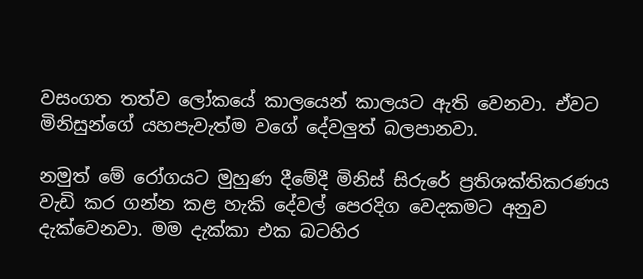වසංගත තත්ව ලෝකයේ කාලයෙන් කාලයට ඇති වෙනවා. ඒවට මිනිසුන්ගේ යහපැවැත්ම වගේ දේවලුත් බලපානවා.

නමුත් මේ රෝගයට මුහුණ දීමේදී මිනිස් සිරුරේ ප්‍රතිශක්තිකරණය වැඩි කර ගන්න කළ හැකි දේවල් පෙරදිග වෙදකමට අනුව දැක්වෙනවා. මම දැක්කා එක බටහිර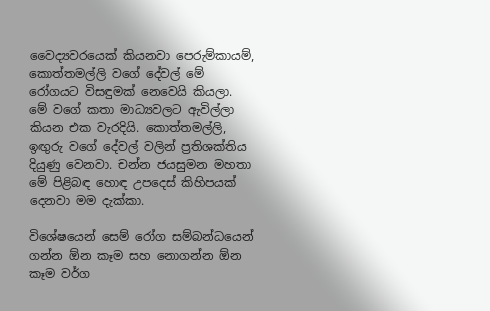වෛද්‍යවරයෙක් කියනවා පෙරුම්කායම්, කොත්තමල්ලි වගේ දේවල් මේ රෝගයට විසඳුමක් නෙවෙයි කියලා. මේ වගේ කතා මාධ්‍යවලට ඇවිල්ලා කියන එක වැරදියි. කොත්තමල්ලි, ඉඟුරු වගේ දේවල් වලින් ප්‍රතිශක්තිය දියුණු වෙනවා. චන්න ජයසුමන මහතා මේ පිළිබඳ හොඳ උපදෙස් කිහිපයක් දෙනවා මම දැක්කා.

විශේෂයෙන් සෙම් රෝග සම්බන්ධයෙන් ගන්න ඕන කෑම සහ නොගන්න ඕන කෑම වර්ග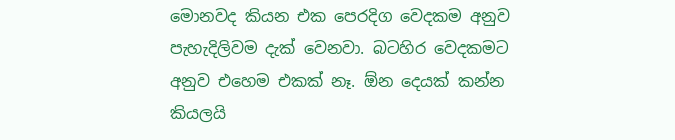මොනවද කියන එක පෙරදිග වෙදකම අනුව පැහැදිලිවම දැක් වෙනවා. බටහිර වෙදකමට අනුව එහෙම එකක් නෑ. ඕන දෙයක් කන්න කියලයි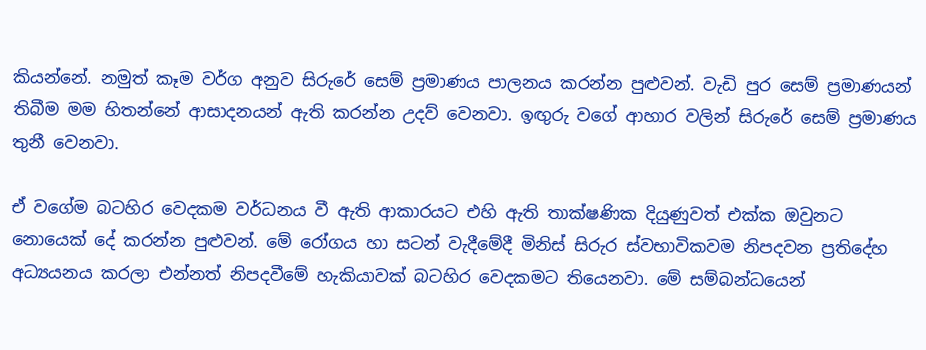කියන්නේ. නමුත් කෑම වර්ග අනුව සිරුරේ සෙම් ප්‍රමාණය පාලනය කරන්න පුළුවන්. වැඩි පුර සෙම් ප්‍රමාණයන් තිබීම මම හිතන්නේ ආසාදනයන් ඇති කරන්න උදව් වෙනවා. ඉඟුරු වගේ ආහාර වලින් සිරුරේ සෙම් ප්‍රමාණය තුනී වෙනවා.

ඒ වගේම බටහිර වෙදකම වර්ධනය වී ඇති ආකාරයට එහි ඇති තාක්ෂණික දියුණුවත් එක්ක ඔවුනට නොයෙක් දේ කරන්න පුළුවන්. මේ රෝගය හා සටන් වැදීමේදී මිනිස් සිරුර ස්වභාවිකවම නිපදවන ප්‍රතිදේහ අධ්‍යයනය කරලා එන්නත් නිපදවීමේ හැකියාවක් බටහිර වෙදකමට තියෙනවා. මේ සම්බන්ධයෙන්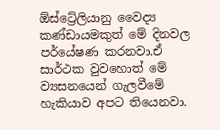ඕස්ට්‍රේලියානු වෛද්‍ය කණ්ඩායමකුත් මේ දිනවල පර්යේෂණ කරනවා.ඒ සාර්ථක වුවහොත් මේ ව්‍යසනයෙන් ගැලවීමේ හැකියාව අපට තියෙනවා.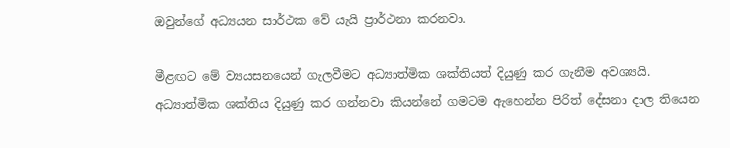ඔවුන්ගේ අධ්‍යයන සාර්ථක වේ යැයි ප්‍රාර්ථනා කරනවා.

මීළඟට මේ ව්‍යයසනයෙන් ගැලවීමට අධ්‍යාත්මික ශක්තියත් දියුණු කර ගැනීම අවශ්‍යයි. අධ්‍යාත්මික ශක්තිය දියුණු කර ගන්නවා කියන්නේ ගමටම ඇහෙන්න පිරිත් දේසනා දාල තියෙන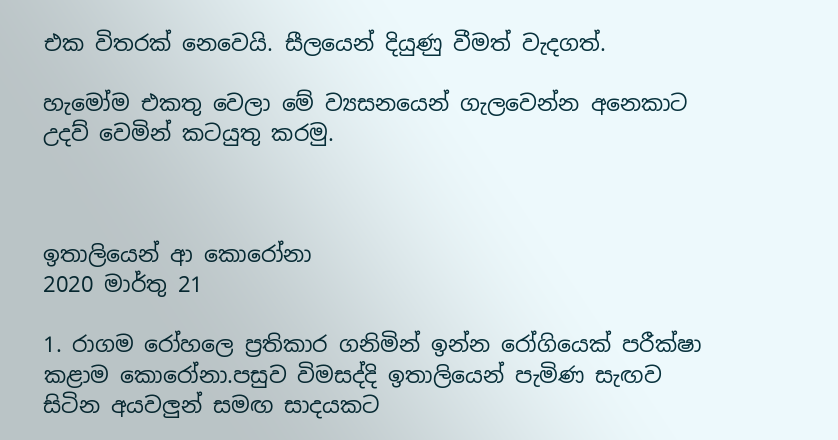එක විතරක් නෙවෙයි. සීලයෙන් දියුණු වීමත් වැදගත්.

හැමෝම එකතු වෙලා මේ ව්‍යසනයෙන් ගැලවෙන්න අනෙකාට උදව් වෙමින් කටයුතු කරමු.



ඉතාලියෙන් ආ කොරෝනා
2020 මාර්තු 21

1. රාගම රෝහලෙ ප්‍රතිකාර ගනිමින් ඉන්න රෝගියෙක් පරීක්ෂා කළාම කොරෝනා.පසුව විමසද්දි ඉතාලියෙන් පැමිණ සැඟව සිටින අයවලුන් සමඟ සාදයකට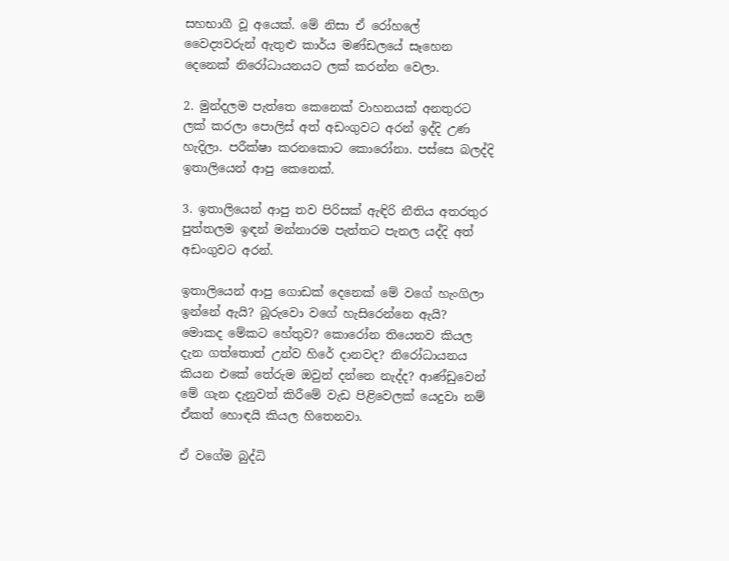සහභාගී වූ අයෙක්. මේ නිසා ඒ රෝහලේ වෛද්‍යවරුන් ඇතුළු කාර්ය මණ්ඩලයේ සෑහෙන දෙනෙක් නිරෝධායනයට ලක් කරන්න වෙලා.

2. මුන්දලම පැත්තෙ කෙනෙක් වාහනයක් අනතුරට ලක් කරලා පොලිස් අත් අඩංගුවට අරන් ඉද්දි උණ හැදිලා. පරීක්ෂා කරනකොට කොරෝනා. පස්සෙ බලද්දි ඉතාලියෙන් ආපු කෙනෙක්.

3. ඉතාලියෙන් ආපු තව පිරිසක් ඇඳිරි නීතිය අතරතුර පුත්තලම ඉඳන් මන්නාරම පැත්තට පැනල යද්දි අත් අඩංගුවට අරන්.

ඉතාලියෙන් ආපු ගොඩක් දෙනෙක් මේ වගේ හැංගිලා ඉන්නේ ඇයි? බූරුවො වගේ හැසිරෙන්නෙ ඇයි? මොකද මේකට හේතුව? කොරෝන තියෙනව කියල දැන ගත්තොත් උන්ව හිරේ දානවද? නිරෝධායනය කියන එකේ තේරුම ඔවුන් දන්නෙ නැද්ද? ආණ්ඩුවෙන් මේ ගැන දැනුවත් කිරීමේ වැඩ පිළිවෙලක් යෙදුවා නම් ඒකත් හොඳයි කියල හිතෙනවා.

ඒ වගේම බුද්ධි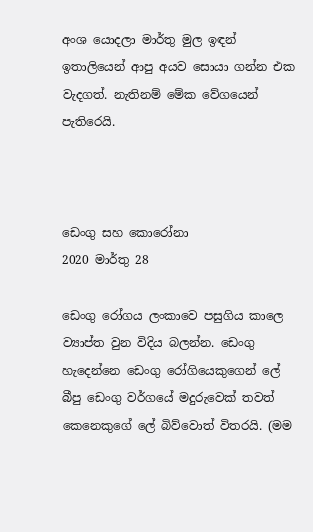අංශ යොදලා මාර්තු මුල ඉඳන් ඉතාලියෙන් ආපු අයව සොයා ගන්න එක වැදගත්. නැතිනම් මේක වේගයෙන් පැතිරෙයි.



ඩෙංගු සහ කොරෝනා
2020 මාර්තු 28

ඩෙංගු රෝගය ලංකාවෙ පසුගිය කාලෙ ව්‍යාප්ත වුන විදිය බලන්න. ඩෙංගු හැදෙන්නෙ ඩෙංගු රෝගියෙකුගෙන් ලේ බීපු ඩෙංගු වර්ගයේ මදුරුවෙක් තවත් කෙනෙකුගේ ලේ බිව්වොත් විතරයි. (මම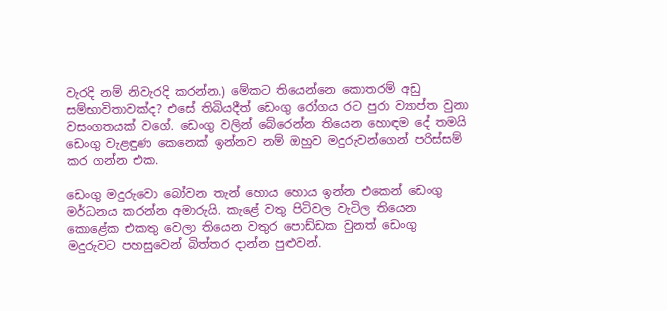වැරදි නම් නිවැරදි කරන්න.) මේකට තියෙන්නෙ කොතරම් අඩු සම්භාවිතාවක්ද? එසේ තිබියදීත් ඩෙංගු රෝගය රට පුරා ව්‍යාප්ත වුනා වසංගතයක් වගේ. ඩෙංගු වලින් බේරෙන්න තියෙන හොඳම දේ තමයි ඩෙංගු වැළඳුණ කෙනෙක් ඉන්නව නම් ඔහුව මදුරුවන්ගෙන් පරිස්සම් කර ගන්න එක.

ඩෙංගු මදුරුවො බෝවන තැන් හොය හොය ඉන්න එකෙන් ඩෙංගු මර්ධනය කරන්න අමාරුයි. කැළේ වතු පිටිවල වැටිල තියෙන කොළේක එකතු වෙලා තියෙන වතුර පොඩ්ඩක වුනත් ඩෙංගු මදුරුවට පහසුවෙන් බිත්තර දාන්න පුළුවන්.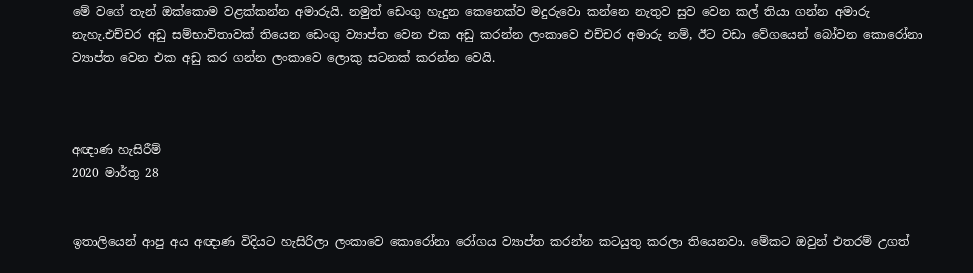මේ වගේ තැන් ඔක්කොම වළක්කන්න අමාරුයි. නමුත් ඩෙංගු හැදුන කෙනෙක්ව මදුරුවො කන්නෙ නැතුව සුව වෙන කල් තියා ගන්න අමාරු නැහැ.එච්චර අඩු සම්භාවිතාවක් තියෙන ඩෙංගු ව්‍යාප්ත වෙන එක අඩු කරන්න ලංකාවෙ එච්චර අමාරු නම්, ඊට වඩා වේගයෙන් බෝවන කොරෝනා ව්‍යාප්ත වෙන එක අඩු කර ගන්න ලංකාවෙ ලොකු සටනක් කරන්න වෙයි.



අඥාණ හැසිරීම්
2020 මාර්තු 28


ඉතාලියෙන් ආපු අය අඥාණ විදියට හැසිරිලා ලංකාවෙ කොරෝනා රෝගය ව්‍යාප්ත කරන්න කටයුතු කරලා තියෙනවා. මේකට ඔවුන් එතරම් උගත්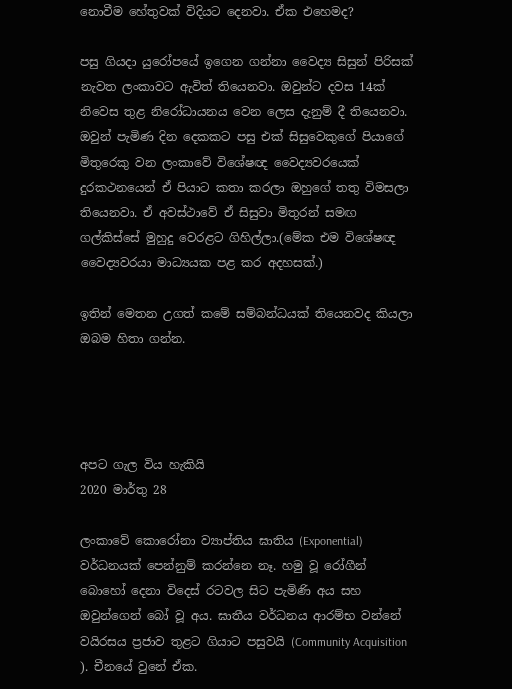නොවීම හේතුවක් විදියට දෙනවා. ඒක එහෙමද?

පසු ගියදා යුරෝපයේ ඉගෙන ගන්නා වෛද්‍ය සිසුන් පිරිසක් නැවත ලංකාවට ඇවිත් තියෙනවා. ඔවුන්ට දවස 14ක් නිවෙස තුළ නිරෝධායනය වෙන ලෙස දැනුම් දී තියෙනවා. ඔවුන් පැමිණ දින දෙකකට පසු එක් සිසුවෙකුගේ පියාගේ මිතුරෙකු වන ලංකාවේ විශේෂඥ වෛද්‍යවරයෙක් දුරකථනයෙන් ඒ පියාට කතා කරලා ඔහුගේ තතු විමසලා තියෙනවා. ඒ අවස්ථාවේ ඒ සිසුවා මිතුරන් සමඟ ගල්කිස්සේ මුහුදු වෙරළට ගිහිල්ලා.(මේක එම විශේෂඥ වෛද්‍යවරයා මාධ්‍යයක පළ කර අදහසක්.)

ඉතින් මෙතන උගත් කමේ සම්බන්ධයක් තියෙනවද කියලා ඔබම හිතා ගන්න.




අපට ගැල විය හැකියි
2020 මාර්තු 28

ලංකාවේ කොරෝනා ව්‍යාප්තිය ඝාතිය (Exponential) වර්ධනයක් පෙන්නුම් කරන්නෙ නෑ. හමු වූ රෝගීන් බොහෝ දෙනා විදෙස් රටවල සිට පැමිණි අය සහ ඔවුන්ගෙන් බෝ වූ අය. ඝාතීය වර්ධනය ආරම්භ වන්නේ වයිරසය ප්‍රජාව තුළට ගියාට පසුවයි (Community Acquisition ). චීනයේ වුනේ ඒක.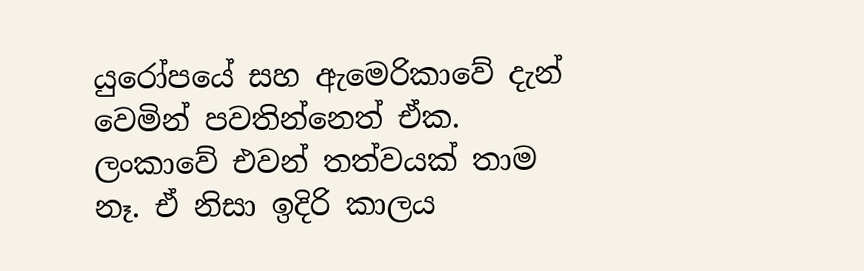යුරෝපයේ සහ ඇමෙරිකාවේ දැන් වෙමින් පවතින්නෙත් ඒක. ලංකාවේ එවන් තත්වයක් තාම නෑ. ඒ නිසා ඉදිරි කාලය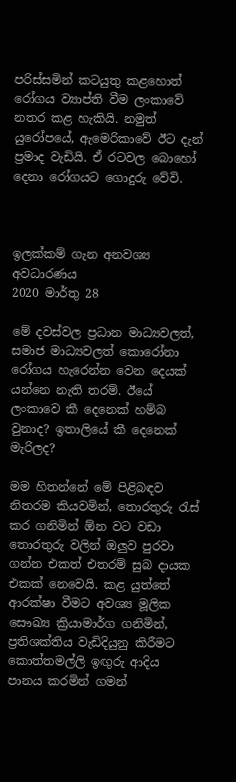පරිස්සමින් කටයුතු කළහොත් රෝගය ව්‍යාප්ති වීම ලංකාවේ නතර කළ හැකියි. නමුත් යුරෝපයේ, ඇමෙරිකාවේ ඊට දැන් ප්‍රමාද වැඩියි. ඒ රටවල බොහෝ දෙනා රෝගයට ගොදුරු වේවි.



ඉලක්කම් ගැන අනවශ්‍ය අවධාරණය
2020 මාර්තු 28

මේ දවස්වල ප්‍රධාන මාධ්‍යවලත්, සමාජ මාධ්‍යවලත් කොරෝනා රෝගය හැරෙන්න වෙන දෙයක් යන්නෙ නැති තරම්. ඊයේ ලංකාවෙ කී දෙනෙක් හම්බ වුනාද? ඉතාලියේ කී දෙනෙක් මැරිලද?

මම හිතන්නේ මේ පිළිබඳව නිතරම කියවමින්, තොරතුරු රැස් කර ගනිමින් ඕන වට වඩා තොරතුරු වලින් ඔලුව පුරවා ගන්න එකත් එතරම් සුබ දායක එකක් නෙවෙයි. කළ යුත්තේ ආරක්ෂා වීමට අවශ්‍ය මූලික සෞඛ්‍ය ක්‍රියාමාර්ග ගනිමින්, ප්‍රතිශක්තිය වැඩිදියුනු කිරීමට කොත්තමල්ලි ඉඟුරු ආදිය පානය කරමින් ගමන්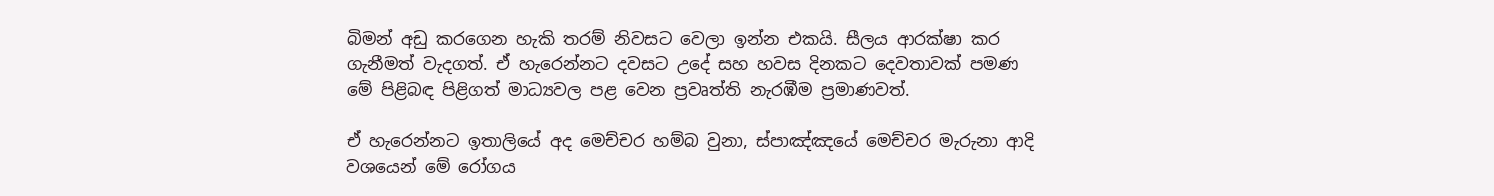බිමන් අඩු කරගෙන හැකි තරම් නිවසට වෙලා ඉන්න එකයි. සීලය ආරක්ෂා කර ගැනීමත් වැදගත්. ඒ හැරෙන්නට දවසට උදේ සහ හවස දිනකට දෙවතාවක් පමණ මේ පිළිබඳ පිළිගත් මාධ්‍යවල පළ වෙන ප්‍රවෘත්ති නැරඹීම ප්‍රමාණවත්.

ඒ හැරෙන්නට ඉතාලියේ අද මෙච්චර හම්බ වුනා, ස්පාඤ්ඤයේ මෙච්චර මැරුනා ආදි වශයෙන් මේ රෝගය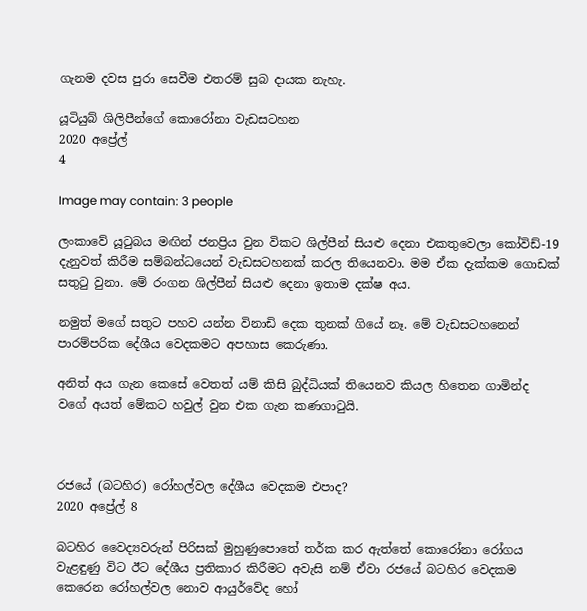ගැනම දවස පුරා සෙවීම එතරම් සුබ දායක නැහැ.

යූටියුබ් ශිලිපීන්ගේ කොරෝනා වැඩසටහන
2020 අප්‍රේල්
4

Image may contain: 3 people

ලංකාවේ යූටුබය මඟින් ජනප්‍රිය වුන විකට ශිල්පීන් සියළු දෙනා එකතුවෙලා කෝවිඩ්-19 දැනුවත් කිරීම සම්බන්ධයෙන් වැඩසටහනක් කරල තියෙනවා. මම ඒක දැක්කම ගොඩක් සතුටු වුනා. මේ රංගන ශිල්පීන් සියළු දෙනා ඉතාම දක්ෂ අය.

නමුත් මගේ සතුට පහව යන්න විනාඩි දෙක තුනක් ගියේ නෑ. මේ වැඩසටහනෙන් පාරම්පරික දේශීය වෙදකමට අපහාස කෙරුණා.

අනිත් අය ගැන කෙසේ වෙතත් යම් කිසි බුද්ධියක් තියෙනව කියල හිතෙන ගාමින්ද වගේ අයත් මේකට හවුල් වුන එක ගැන කණගාටුයි.



රජයේ (බටහිර) රෝහල්වල දේශීය වෙදකම එපාද?
2020 අප්‍රේල් 8

බටහිර වෛද්‍යවරුන් පිරිසක් මුහුණුපොතේ තර්ක කර ඇත්තේ කොරෝනා රෝගය වැළඳුණු විට ඊට දේශීය ප්‍රතිකාර කිරීමට අවැසි නම් ඒවා රජයේ බටහිර වෙදකම කෙරෙන රෝහල්වල නොව ආයුර්වේද හෝ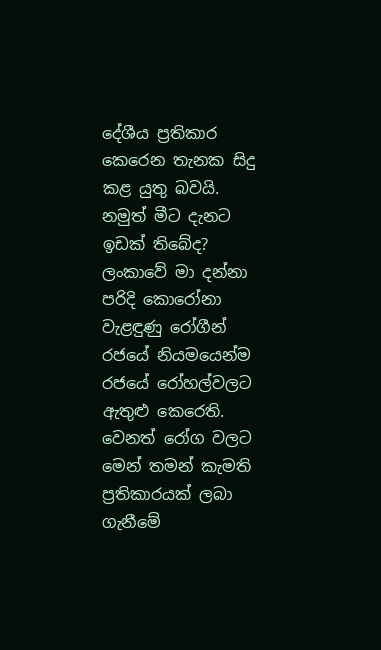දේශීය ප්‍රතිකාර කෙරෙන තැනක සිදු කළ යුතු බවයි. නමුත් මීට දැනට ඉඩක් තිබේද? ලංකාවේ මා දන්නා පරිදි කොරෝනා වැළඳුණු රෝගීන් රජයේ නියමයෙන්ම රජයේ රෝහල්වලට ඇතුළු කෙරෙති. වෙනත් රෝග වලට මෙන් තමන් කැමති ප්‍රතිකාරයක් ලබා ගැනීමේ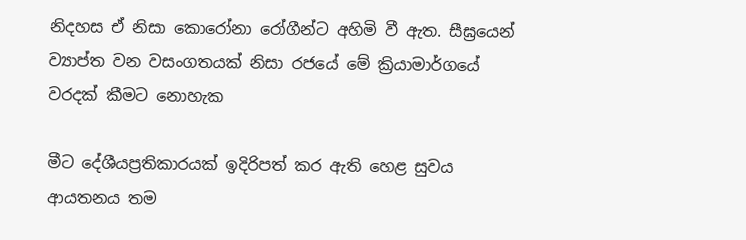නිදහස ඒ නිසා කොරෝනා රෝගීන්ට අහිමි වී ඇත. සීඝ්‍රයෙන් ව්‍යාප්ත වන වසංගතයක් නිසා රජයේ මේ ක්‍රියාමාර්ගයේ වරදක් කීමට නොහැක

මීට දේශීයප්‍රතිකාරයක් ඉදිරිපත් කර ඇති හෙළ සුවය ආයතනය තම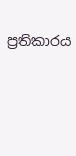ප්‍රතිකාරය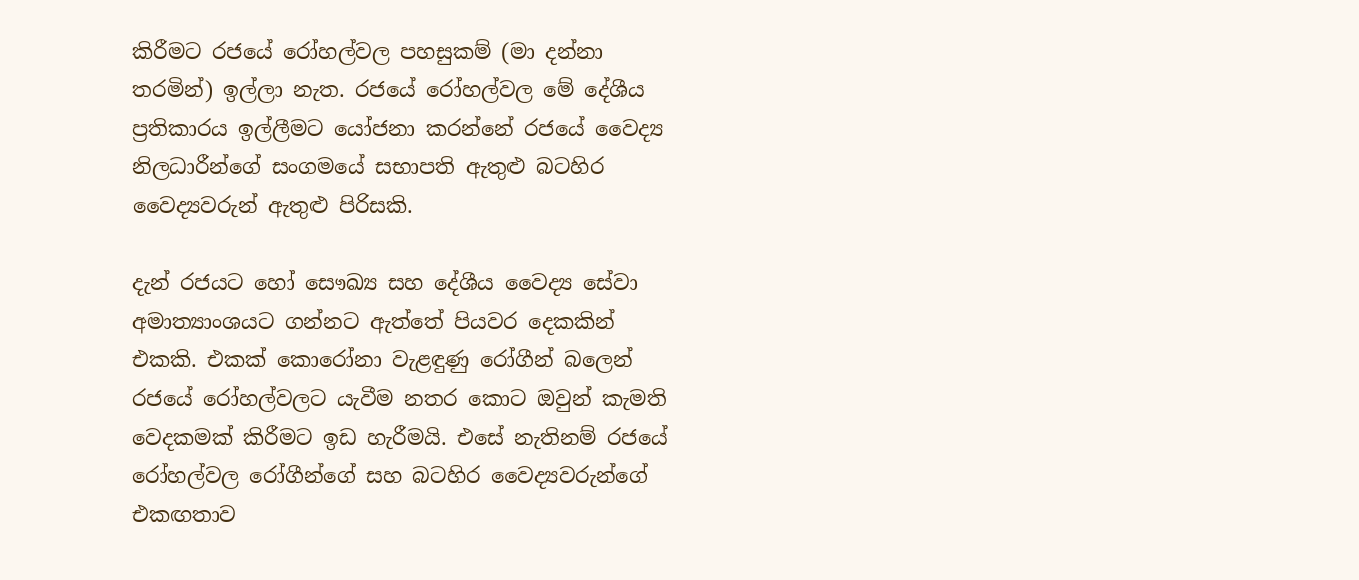කිරීමට රජයේ රෝහල්වල පහසුකම් (මා දන්නා තරමින්) ඉල්ලා නැත. රජයේ රෝහල්වල මේ දේශීය ප්‍රතිකාරය ඉල්ලීමට යෝජනා කරන්නේ රජයේ වෛද්‍ය නිලධාරීන්ගේ සංගමයේ සභාපති ඇතුළු බටහිර වෛද්‍යවරුන් ඇතුළු පිරිසකි.

දැන් රජයට හෝ සෞඛ්‍ය සහ දේශීය වෛද්‍ය සේවා අමාත්‍යාංශයට ගන්නට ඇත්තේ පියවර දෙකකින් එකකි. එකක් කොරෝනා වැළඳුණු රෝගීන් බලෙන් රජයේ රෝහල්වලට යැවීම නතර කොට ඔවුන් කැමති වෙදකමක් කිරීමට ඉඩ හැරීමයි. එසේ නැතිනම් රජයේ රෝහල්වල රෝගීන්ගේ සහ බටහිර වෛද්‍යවරුන්ගේ එකඟතාව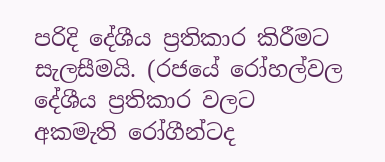පරිදි දේශීය ප්‍රතිකාර කිරීමට සැලසීමයි. (රජයේ රෝහල්වල දේශීය ප්‍රතිකාර වලට අකමැති රෝගීන්ටද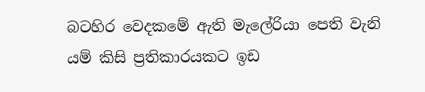බටහිර වෙදකමේ ඇති මැලේරියා පෙති වැනි යම් කිසි ප්‍රතිකාරයකට ඉඩ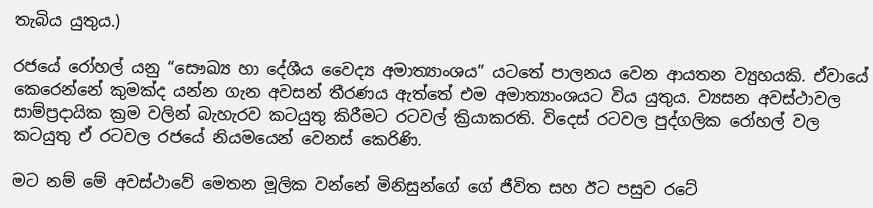තැබිය යුතුය.)

රජයේ රෝහල් යනු “සෞඛ්‍ය හා දේශීය වෛද්‍ය අමාත්‍යාංශය” යටතේ පාලනය වෙන ආයතන ව්‍යුහයකි. ඒවායේ කෙරෙන්නේ කුමක්ද යන්න ගැන අවසන් තීරණය ඇත්තේ එම අමාත්‍යාංශයට විය යුතුය. ව්‍යසන අවස්ථාවල සාම්ප්‍රදායික ක්‍රම වලින් බැහැරව කටයුතු කිරීමට රටවල් ක්‍රියාකරති. විදෙස් රටවල පුද්ගලික රෝහල් වල කටයුතු ඒ රටවල රජයේ නියමයෙන් වෙනස් කෙරිණි.

මට නම් මේ අවස්ථාවේ මෙතන මූලික වන්නේ මිනිසුන්ගේ ගේ ජීවිත සහ ඊට පසුව රටේ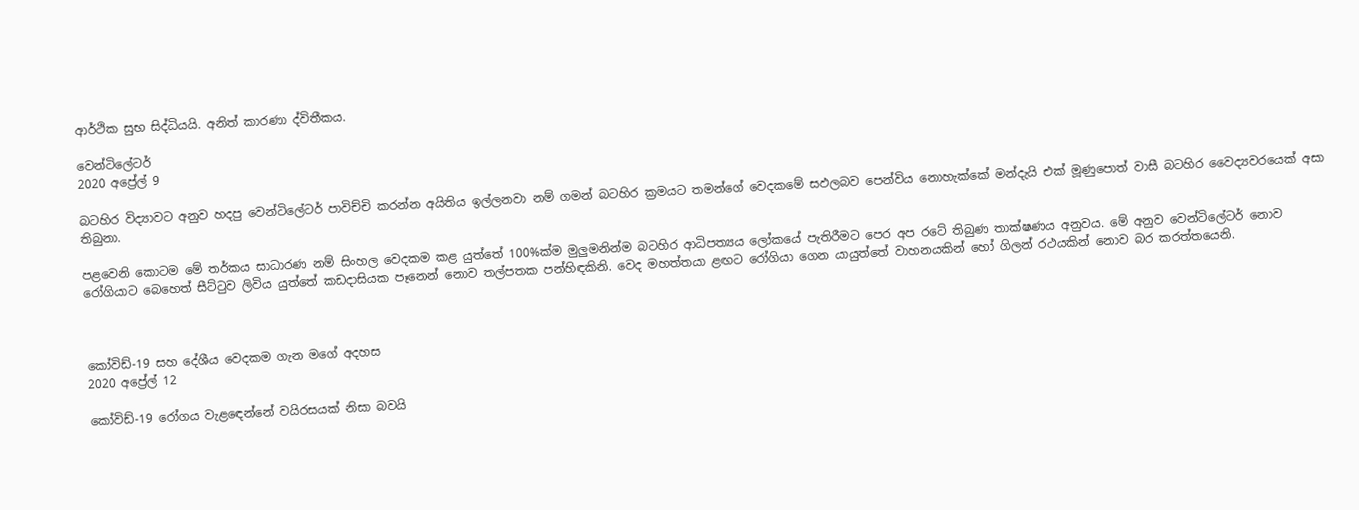ආර්ථික සුභ සිද්ධියයි. අනිත් කාරණා ද්විතීකය.

වෙන්ටිලේටර්
2020 අප්‍රේල් 9

බටහිර විද්‍යාවට අනුව හදපු වෙන්ටිලේටර් පාවිච්චි කරන්න අයිතිය ඉල්ලනවා නම් ගමන් බටහිර ක්‍රමයට තමන්ගේ වෙදකමේ සඵලබව පෙන්විය නොහැක්කේ මන්දැ‍යි එක් මූණුපොත් වාසී බටහිර වෛද්‍යවරයෙක් අසා තිබුනා.

පළවෙනි කොටම මේ තර්කය සාධාරණ නම් සිංහල වෙදකම කළ යුත්තේ 100%ක්ම මුලුමනින්ම බටහිර ආධිපත්‍යය ලෝකයේ පැතිරීමට පෙර අප රටේ තිබුණ තාක්ෂණය අනුවය. මේ අනුව වෙන්ටිලේටර් නොව රෝගියාට බෙහෙත් සීට්ටුව ලිවිය යුත්තේ කඩදාසියක පෑනෙන් නොව තල්පතක පන්හිඳකිනි. වෙද මහත්තයා ළඟට රෝගියා ගෙන යායුත්තේ වාහනයකින් හෝ ගිලන් රථයකින් නොව බර කරත්තයෙනි.



කෝවිඩ්-19 සහ දේශීය වෙදකම ගැන මගේ අදහස
2020 අප්‍රේල් 12

කෝවිඩ්-19 රෝගය වැළඳෙන්නේ වයිරසයක් නිසා බවයි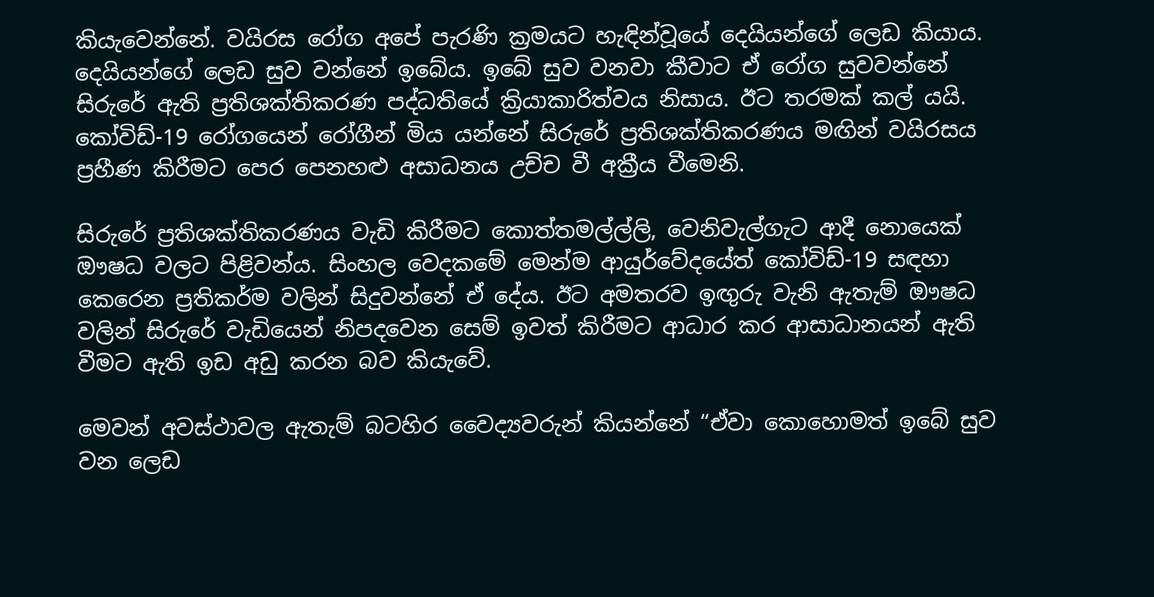කියැවෙන්නේ. වයිරස රෝග අපේ පැරණි ක්‍රමයට හැඳින්වූයේ දෙයියන්ගේ ලෙඩ කියාය. දෙයියන්ගේ ලෙඩ සුව වන්නේ ඉබේය. ඉබේ සුව වනවා කීවාට ඒ රෝග සුවවන්නේ සිරුරේ ඇති ප්‍රතිශක්තිකරණ පද්ධතියේ ක්‍රියාකාරිත්වය නිසාය. ඊට තරමක් කල් යයි. කෝවිඩ්-19 රෝගයෙන් රෝගීන් මිය යන්නේ සිරුරේ ප්‍රතිශක්තිකරණය මඟින් වයිරසය ප්‍රහීණ කිරීමට පෙර පෙනහළු අසාධනය උච්ච වී අක්‍රීය වීමෙනි.

සිරුරේ ප්‍රතිශක්තිකරණය වැඩි කිරීමට කොත්තමල්ල්ලි, වෙනිවැල්ගැට ආදී නොයෙක් ඖෂධ වලට පිළිවන්ය. සිංහල වෙදකමේ මෙන්ම ආයුර්වේදයේත් කෝවිඩ්-19 සඳහා කෙරෙන ප්‍රතිකර්ම වලින් සිදුවන්නේ ඒ දේය. ඊට අමතරව ඉඟුරු වැනි ඇතැම් ඖෂධ වලින් සිරුරේ වැඩියෙන් නිපදවෙන සෙම් ඉවත් කිරීමට ආධාර කර ආසාධානයන් ඇති වීමට ඇති ඉඩ අඩු කරන බව කියැවේ.

මෙවන් අවස්ථාවල ඇතැම් බටහිර වෛද්‍යවරුන් කියන්නේ “ඒවා කොහොමත් ඉබේ සුව වන ලෙඩ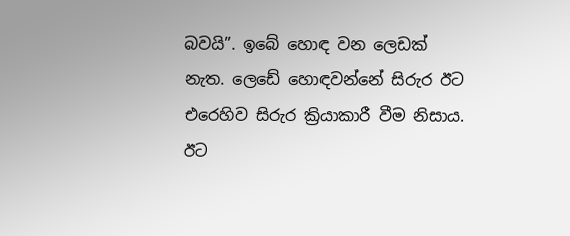බවයි”. ඉබේ හොඳ වන ලෙඩක් නැත. ලෙඩේ හොඳවන්නේ සිරුර ඊට එරෙහිව සිරුර ක්‍රියාකාරී වීම නිසාය. ඊට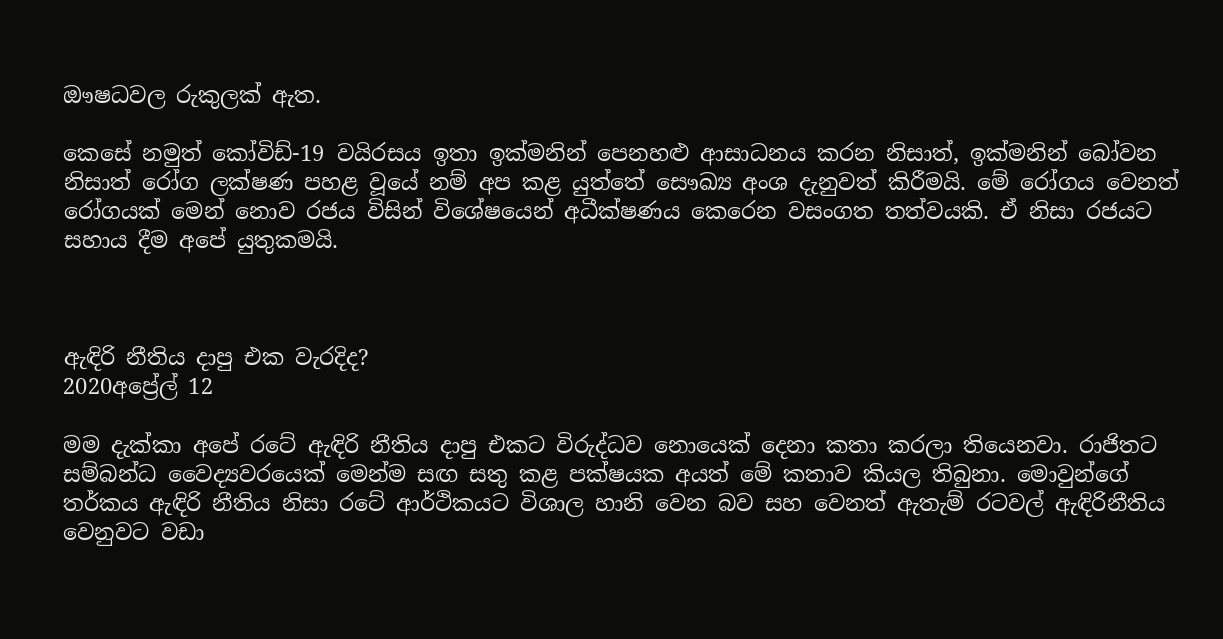ඖෂධවල රුකුලක් ඇත.

කෙසේ නමුත් කෝවිඩ්-19 වයිරසය ඉතා ඉක්මනින් පෙනහළු ආසාධනය කරන නිසාත්, ඉක්මනින් බෝවන නිසාත් රෝග ලක්ෂණ පහළ වූයේ නම් අප කළ යුත්තේ සෞඛ්‍ය අංශ දැනුවත් කිරීමයි. මේ රෝගය වෙනත් රෝගයක් මෙන් නොව රජය විසින් විශේෂයෙන් අධීක්ෂණය කෙරෙන වසංගත තත්වයකි. ඒ නිසා රජයට සහාය දීම අපේ යුතුකමයි.



ඇඳිරි නීතිය දාපු එක වැරදිද?
2020අප්‍රේල් 12

මම දැක්කා අපේ රටේ ඇඳිරි නීතිය දාපු එකට විරුද්ධව නොයෙක් දෙනා කතා කරලා තියෙනවා. රාජිතට සම්බන්ධ වෛද්‍යවරයෙක් මෙන්ම සඟ සතු කළ පක්ෂයක අයත් මේ කතාව කියල තිබුනා. මොවුන්ගේ තර්කය ඇඳිරි නීතිය නිසා රටේ ආර්ථිකයට විශාල හානි වෙන බව සහ වෙනත් ඇතැම් රටවල් ඇඳිරිනීතිය වෙනුවට වඩා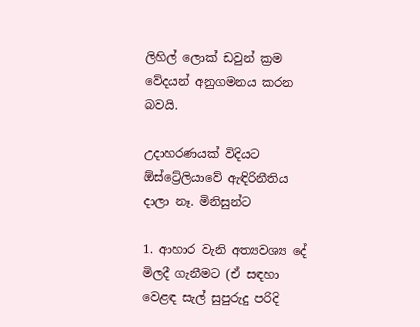ලිහිල් ලොක් ඩවුන් ක්‍රම වේදයන් අනුගමනය කරන බවයි.

උදාහරණයක් විදියට ඕස්ට්‍රේලියාවේ ඇඳිරිනීතිය දාලා නෑ. මිනිසුන්ට

1. ආහාර වැනි අත්‍යවශ්‍ය දේ මිලදී ගැනීමට (ඒ සඳහා වෙළඳ සැල් සුපුරුදු පරිදි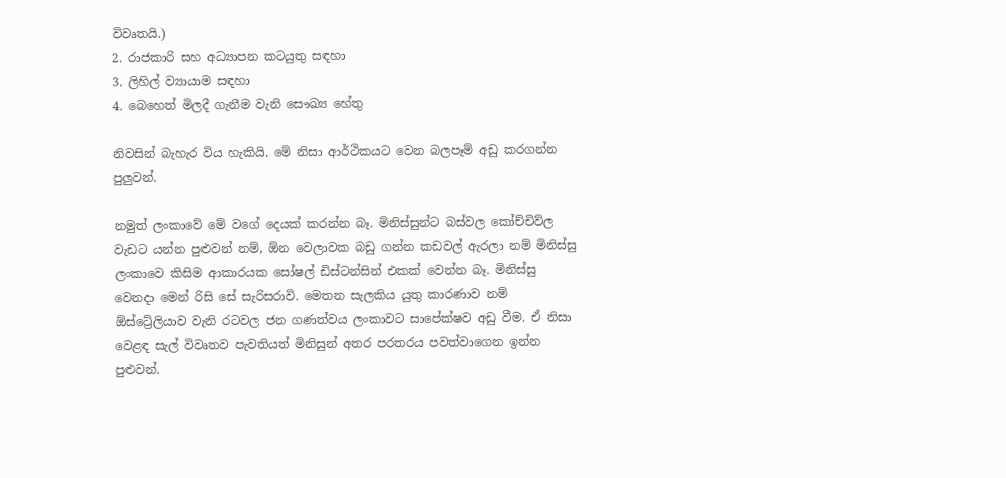විවෘතයි.)
2. රාජකාරි සහ අධ්‍යාපන කටයුතු සඳහා
3. ලිහිල් ව්‍යායාම සඳහා
4. බෙහෙත් මිලදී ගැනීම වැනි සෞඛ්‍ය හේතු

නිවසින් බැහැර විය හැකියි. මේ නිසා ආර්ථිකයට වෙන බලපෑම් අඩු කරගන්න පුලුවන්.

නමුත් ලංකාවේ මේ වගේ දෙයක් කරන්න බෑ. මිනිස්සුන්ට බස්වල කෝච්චිව්ල වැඩට යන්න පුළුවන් නම්, ඕන වෙලාවක බඩු ගන්න කඩවල් ඇරලා නම් මිනිස්සු ලංකාවෙ කිසිම ආකාරයක සෝෂල් ඩිස්ටන්සින් එකක් වෙන්න බෑ. මිනිස්සු වෙනදා මෙන් රිසි සේ සැරිසරාවි. මෙතන සැලකිය යුතු කාරණාව නම් ඕස්ට්‍රේලියාව වැනි රටවල ජන ගණත්වය ලංකාවට සාපේක්ෂව අඩු වීම. ඒ නිසා වෙළඳ සැල් විවෘතව පැවතියත් මිනිසුන් අතර පරතරය පවත්වාගෙන ඉන්න පුළුවන්.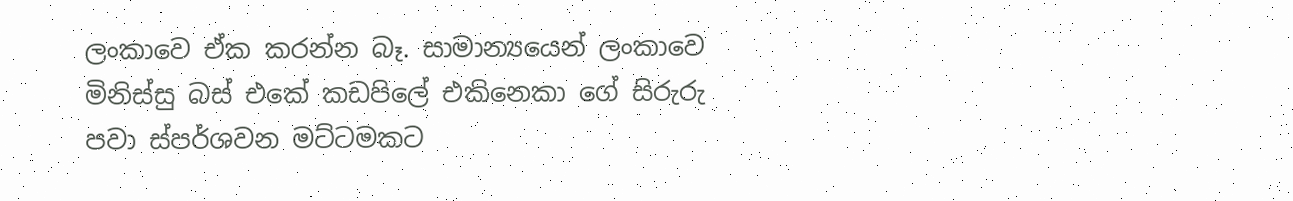ලංකාවෙ ඒක කරන්න බෑ. සාමාන්‍යයෙන් ලංකාවෙ මිනිස්සු බස් එකේ කඩපිලේ එකිනෙකා ගේ සිරුරු පවා ස්පර්ශවන මට්ටමකට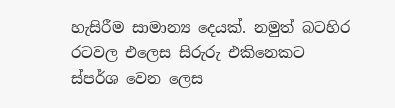හැසිරීම සාමාන්‍ය දෙයක්. නමුත් බටහිර රටවල එලෙස සිරුරු එකිනෙකට ස්පර්ශ වෙන ලෙස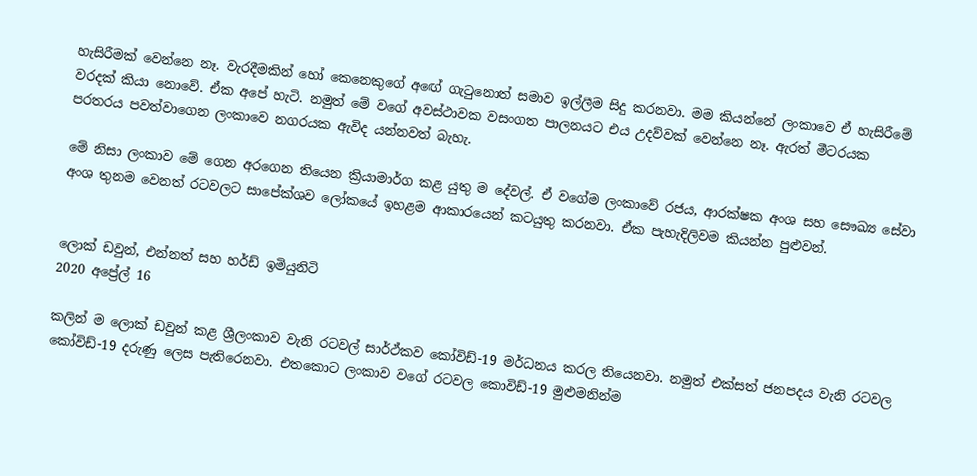හැසිරීමක් වෙන්නෙ නෑ. වැරදීමකින් හෝ කෙනෙකුගේ අඟේ ගැටුනොත් සමාව ඉල්ලීම සිදු කරනවා. මම කියන්නේ ලංකාවෙ ඒ හැසිරීමේ වරදක් කියා නොවේ. ඒක අපේ හැටි. නමුත් මේ වගේ අවස්ථාවක වසංගත පාලනයට එය උදව්වක් වෙන්නෙ නෑ. ඇරත් මීටරයක පරතරය පවත්වාගෙන ලංකාවෙ නගරයක ඇවිද යන්නවත් බැහැ.

මේ නිසා ලංකාව මේ ගෙන අරගෙන තියෙන ක්‍රියාමාර්ග කළ යුතු ම දේවල්. ඒ වගේම ලංකාවේ රජය, ආරක්ෂක අංශ සහ සෞඛ්‍ය සේවා අංශ තුනම වෙනත් රටවලට සාපේක්ශව ලෝකයේ ඉහළම ආකාරයෙන් කටයුතු කරනවා. ඒක පැහැදිලිවම කියන්න පුළුවන්.


ලොක් ඩවුන්, එන්නත් සහ හර්ඩ් ඉමියුනිටි
2020 අප්‍රේල් 16

කලින් ම ලොක් ඩවුන් කළ ශ්‍රීලංකාව වැනි රටවල් සාර්ථ්කව කෝවිඩ්-19 මර්ධනය කරල තියෙනවා. නමුත් එක්සත් ජනපදය වැනි රටවල කෝවිඩ්-19 දරුණු ලෙස පැතිරෙනවා. එතකොට ලංකාව වගේ රටවල කොවිඩ්-19 මුළුමනින්ම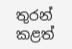තුරන් කළත්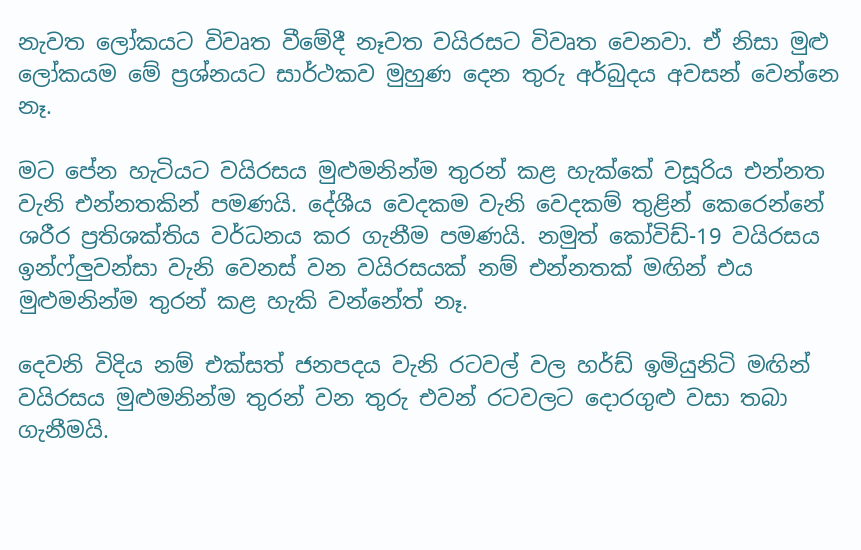නැවත ලෝකයට විවෘත වීමේදී නෑවත වයිරසට විවෘත වෙනවා. ඒ නිසා මුළු ලෝකයම මේ ප්‍රශ්නයට සාර්ථකව මුහුණ දෙන තුරු අර්බුදය අවසන් වෙන්නෙ නෑ.

මට පේන හැටියට වයිරසය මුළුමනින්ම තුරන් කළ හැක්කේ වසූරිය එන්නත වැනි එන්නතකින් පමණයි. දේශීය වෙදකම වැනි වෙදකම් තුළින් කෙරෙන්නේ ශරීර ප්‍රතිශක්තිය වර්ධනය කර ගැනීම පමණයි. නමුත් කෝවිඩ්-19 වයිරසය ඉන්ෆ්ලුවන්සා වැනි වෙනස් වන වයිරසයක් නම් එන්නතක් මඟින් එය මුළුමනින්ම තුරන් කළ හැකි වන්නේත් නෑ.

දෙවනි විදිය නම් එක්සත් ජනපදය වැනි රටවල් වල හර්ඩ් ඉමියුනිටි මඟින් වයිරසය මුළුමනින්ම තුරන් වන තුරු එවන් රටවලට දොරගුළු වසා තබා ගැනීමයි.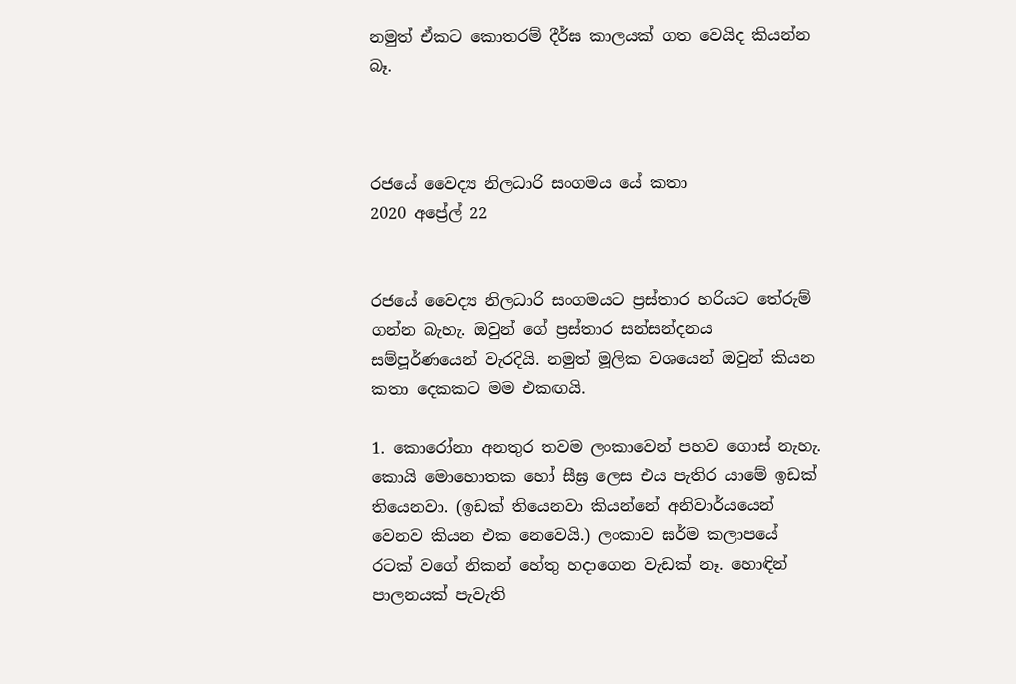නමුත් ඒකට කොතරම් දීර්ඝ කාලයක් ගත වෙයිද කියන්න බෑ.



රජයේ වෛද්‍ය නිලධාරි සංගමය යේ කතා
2020 අප්‍රේල් 22


රජයේ වෛද්‍ය නිලධාරි සංගමයට ප්‍රස්තාර හරියට තේරුම් ගන්න බැහැ. ඔවුන් ගේ ප්‍රස්තාර සන්සන්දනය සම්පූර්ණයෙන් වැරදියි. නමුත් මූලික වශයෙන් ඔවුන් කියන කතා දෙකකට මම එකඟයි.

1. කොරෝනා අනතුර තවම ලංකාවෙන් පහව ගොස් නැහැ. කොයි මොහොතක හෝ සීඝ්‍ර ලෙස එය පැතිර යාමේ ඉඩක් තියෙනවා. (ඉඩක් තියෙනවා කියන්නේ අනිවාර්යයෙන් වෙනව කියන එක නෙවෙයි.) ලංකාව ඝර්ම කලාපයේ රටක් වගේ නිකන් හේතු හදාගෙන වැඩක් නෑ. හොඳින් පාලනයක් පැවැති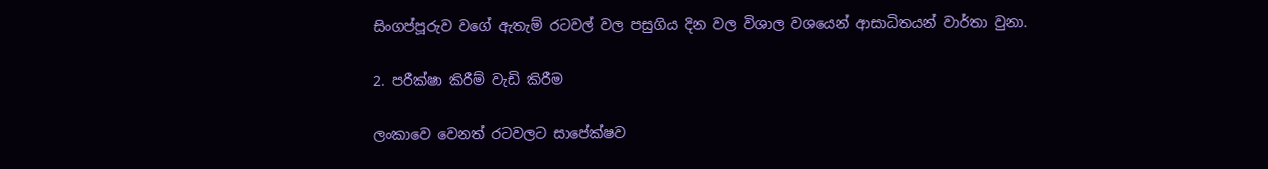සිංගප්පූරුව වගේ ඇතැම් රටවල් වල පසුගිය දින වල විශාල වශයෙන් ආසාධිතයන් වාර්තා වුනා.

2. පරීක්ෂා කිරීම් වැඩි කිරීම

ලංකාවෙ වෙනත් රටවලට සාපේක්ෂව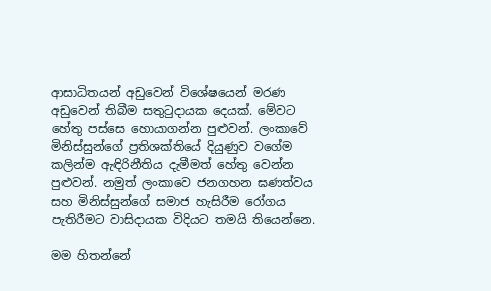ආසාධිතයන් අඩුවෙන් විශේෂයෙන් මරණ අඩුවෙන් තිබීම සතුටුදායක දෙයක්. මේවට හේතු පස්සෙ හොයාගන්න පුළුවන්. ලංකාවේ මිනිස්සුන්ගේ ප්‍රතිශක්තියේ දියුණුව වගේම කලින්ම ඇඳිරිනීතිය දැමීමත් හේතු වෙන්න පුළුවන්. නමුත් ලංකාවෙ ජනගහන ඝණත්වය සහ මිනිස්සුන්ගේ සමාජ හැසිරීම රෝගය පැතිරීමට වාසිදායක විදියට තමයි තියෙන්නෙ.

මම හිතන්නේ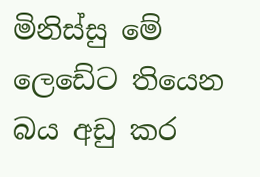මිනිස්සු මේ ලෙඩේට තියෙන බය අඩු කර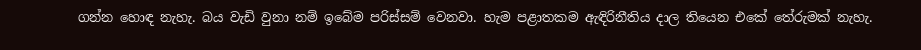ගන්න හොඳ නැහැ. බය වැඩි වුනා නම් ඉබේම පරිස්සම් වෙනවා. හැම පළාතකම ඇඳිරිනීතිය දාල තියෙන එකේ තේරුමක් නැහැ.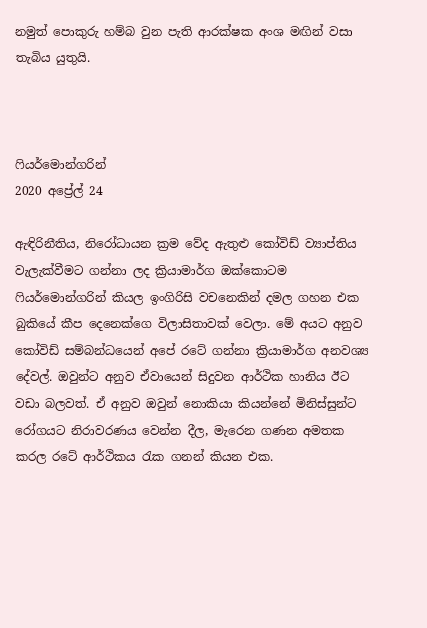නමුත් පොකුරු හම්බ වුන පැති ආරක්ෂක අංශ මඟින් වසා තැබිය යුතුයි.



ෆියර්මොන්ගරින්
2020 අප්‍රේල් 24

ඇඳිරිනීතිය, නිරෝධායන ක්‍රම වේද ඇතුළු කෝවිඩ් ව්‍යාප්තිය වැලැක්වීමට ගන්නා ලද ක්‍රියාමාර්ග ඔක්කොටම ෆියර්මොන්ගරින් කියල ඉංගිරිසි වචනෙකින් දමල ගහන එක බුකියේ කීප දෙනෙක්ගෙ විලාසිතාවක් වෙලා. මේ අයට අනුව කෝවිඩ් සම්බන්ධයෙන් අපේ රටේ ගන්නා ක්‍රියාමාර්ග අනවශ්‍ය දේවල්. ඔවුන්ට අනුව ඒවායෙන් සිදුවන ආර්ථික හානිය ඊට වඩා බලවත්. ඒ අනුව ඔවුන් නොකියා කියන්නේ මිනිස්සුන්ට රෝගයට නිරාවරණය වෙන්න දීල, මැරෙන ගණන අමතක කරල රටේ ආර්ථිකය රැක ගනන් කියන එක.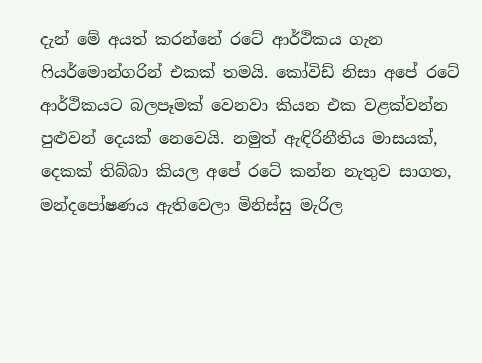දැන් මේ අයත් කරන්නේ රටේ ආර්ථිකය ගැන ෆියර්මොන්ගරින් එකක් තමයි. කෝවිඩ් නිසා අපේ රටේ ආර්ථිකයට බලපෑමක් වෙනවා කියන එක වළක්වන්න පුළුවන් දෙයක් නෙවෙයි. නමුත් ඇඳිරිනීතිය මාසයක්, දෙකක් තිබ්බා කියල අපේ රටේ කන්න නැතුව සාගත, මන්දපෝෂණය ඇතිවෙලා මිනිස්සු මැරිල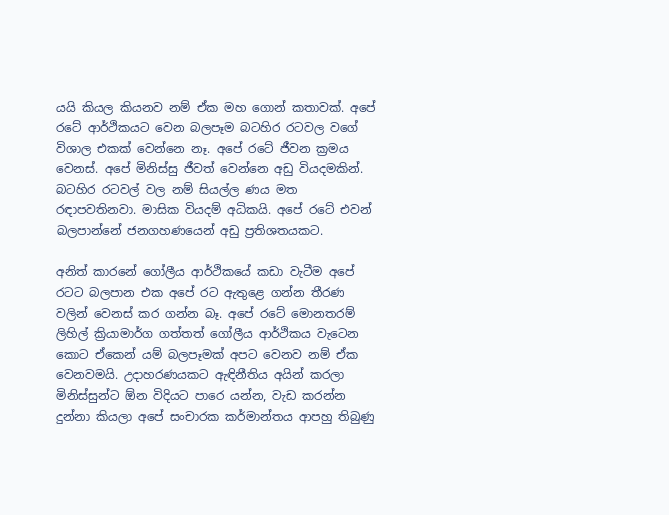යයි කියල කියනව නම් ඒක මහ ගොන් කතාවක්. අපේ රටේ ආර්ථිකයට වෙන බලපෑම බටහිර රටවල වගේ විශාල එකක් වෙන්නෙ නෑ. අපේ රටේ ජීවන ක්‍රමය වෙනස්. අපේ මිනිස්සු ජීවත් වෙන්නෙ අඩු වියදමකින්. බටහිර රටවල් වල නම් සියල්ල ණය මත රඳාපවතිනවා. මාසික වියදම් අධිකයි. අපේ රටේ එවන් බලපාන්නේ ජනගහණයෙන් අඩු ප්‍රතිශතයකට.

අනිත් කාරනේ ගෝලීය ආර්ථිකයේ කඩා වැටීම අපේ රටට බලපාන එක අපේ රට ඇතුළෙ ගන්න තීරණ වලින් වෙනස් කර ගන්න බෑ. අපේ රටේ මොනතරම් ලිහිල් ක්‍රියාමාර්ග ගත්තත් ගෝලීය ආර්ථිකය වැටෙන කොට ඒකෙන් යම් බලපෑමක් අපට වෙනව නම් ඒක වෙනවමයි. උදාහරණයකට ඇඳිනීතිය අයින් කරලා මිනිස්සුන්ට ඕන විදියට පාරෙ යන්න, වැඩ කරන්න දුන්නා කියලා අපේ සංචාරක කර්මාන්තය ආපහු තිබුණු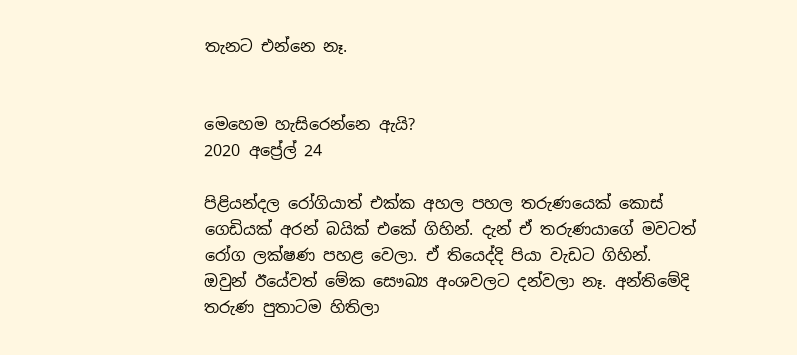තැනට එන්නෙ නෑ.


මෙහෙම හැසිරෙන්නෙ ඇයි?
2020 අප්‍රේල් 24

පිළියන්දල රෝගියාත් එක්ක අහල පහල තරුණයෙක් කොස් ගෙඩියක් අරන් බයික් එකේ ගිහින්. දැන් ඒ තරුණයාගේ මවටත් රෝග ලක්ෂණ පහළ වෙලා. ඒ තියෙද්දි පියා වැඩට ගිහින්. ඔවුන් ඊයේවත් මේක සෞඛ්‍ය අංශවලට දන්වලා නෑ. අන්තිමේදි තරුණ පුතාටම හිතිලා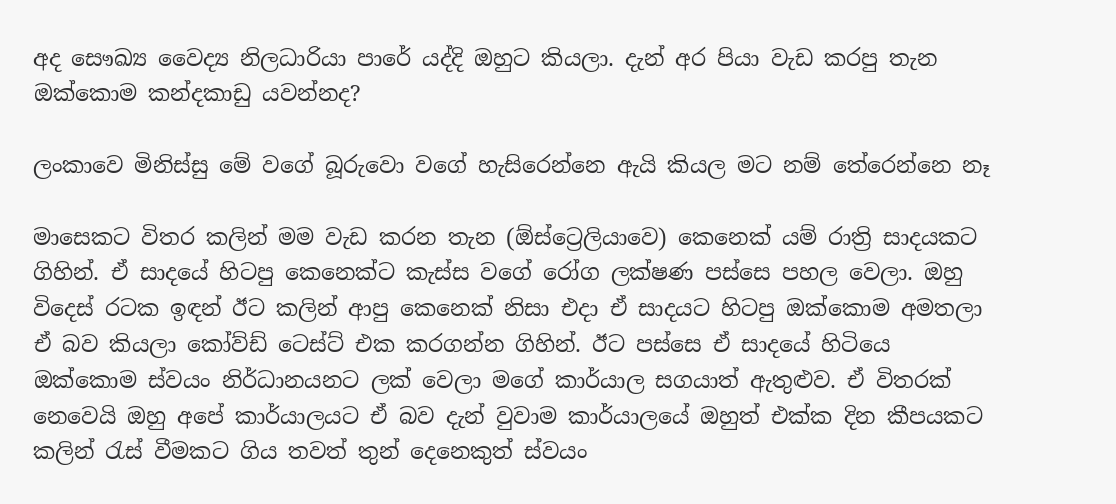අද සෞඛ්‍ය වෛද්‍ය නිලධාරියා පාරේ යද්දි ඔහුට කියලා. දැන් අර පියා වැඩ කරපු තැන ඔක්කොම කන්දකාඩු යවන්නද?

ලංකාවෙ මිනිස්සු මේ වගේ බූරුවො වගේ හැසිරෙන්නෙ ඇයි කියල මට නම් තේරෙන්නෙ නෑ

මාසෙකට විතර කලින් මම වැඩ කරන තැන (ඕස්ට්‍රෙලියාවෙ) කෙනෙක් යම් රාත්‍රි සාදයකට ගිහින්. ඒ සාදයේ හිටපු කෙනෙක්ට කැස්ස වගේ රෝග ලක්ෂණ පස්සෙ පහල වෙලා. ඔහු විදෙස් රටක ඉඳන් ඊට කලින් ආපු කෙනෙක් නිසා එදා ඒ සාදයට හිටපු ඔක්කොම අමතලා ඒ බව කියලා කෝව්ඩ් ටෙස්ට් එක කරගන්න ගිහින්. ඊට පස්සෙ ඒ සාදයේ හිටියෙ ඔක්කොම ස්වයං නිර්ධානයනට ලක් වෙලා මගේ කාර්යාල සගයාත් ඇතුළුව. ඒ විතරක් නෙවෙයි ඔහු අපේ කාර්යාලයට ඒ බව දැන් වුවාම කාර්යාලයේ ඔහුත් එක්ක දින කීපයකට කලින් රැස් වීමකට ගිය තවත් තුන් දෙනෙකුත් ස්වයං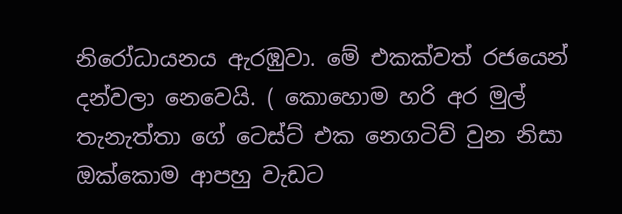නිරෝධායනය ඇරඹුවා. මේ එකක්වත් රජයෙන් දන්වලා නෙවෙයි. ( කොහොම හරි අර මුල් තැනැත්තා ගේ ටෙස්ට් එක නෙගටිව් වුන නිසා ඔක්කොම ආපහු වැඩට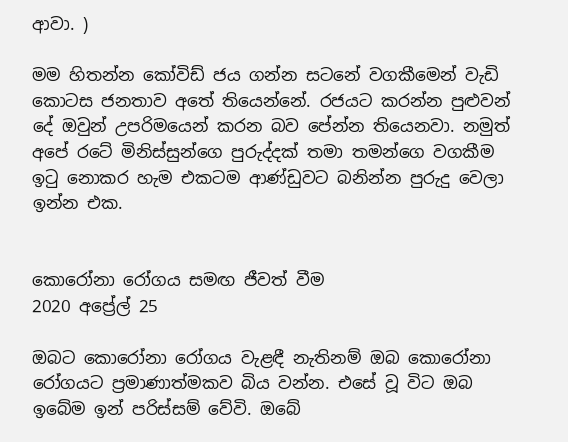ආවා. )

මම හිතන්න කෝවිඩ් ජය ගන්න සටනේ වගකීමෙන් වැඩි කොටස ජනතාව අතේ තියෙන්නේ. රජයට කරන්න පුළුවන් දේ ඔවුන් උපරිමයෙන් කරන බව පේන්න තියෙනවා. නමුත් අපේ රටේ මිනිස්සුන්ගෙ පුරුද්දක් තමා තමන්ගෙ වගකීම ඉටු නොකර හැම එකටම ආණ්ඩුවට බනින්න පුරුදු වෙලා ඉන්න එක.


කොරෝනා රෝගය සමඟ ජීවත් වීම
2020 අප්‍රේල් 25

ඔබට කොරෝනා රෝගය වැළඳී නැතිනම් ඔබ කොරෝනා රෝගයට ප්‍රමාණාත්මකව බිය වන්න. එසේ වූ විට ඔබ ඉබේම ඉන් පරිස්සම් වේවි. ඔබේ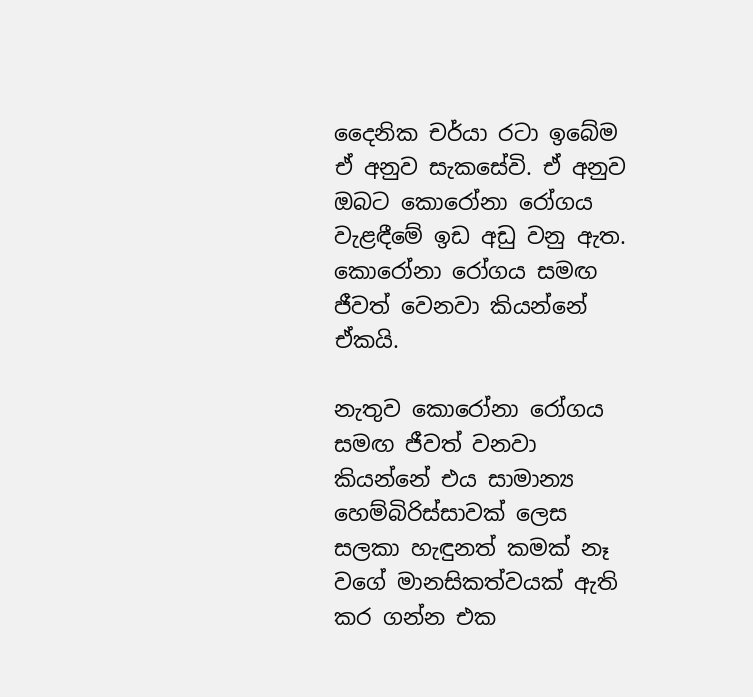දෛනික චර්යා රටා ඉබේම ඒ අනුව සැකසේවි. ඒ අනුව ඔබට කොරෝනා රෝගය වැළඳීමේ ඉඩ අඩු වනු ඇත. කොරෝනා රෝගය සමඟ ජීවත් වෙනවා කියන්නේ ඒකයි.

නැතුව කොරෝනා රෝගය සමඟ ජීවත් වනවා කියන්නේ එය සාමාන්‍ය හෙම්බිරිස්සාවක් ලෙස සලකා හැඳුනත් කමක් නෑ වගේ මානසිකත්වයක් ඇති කර ගන්න එක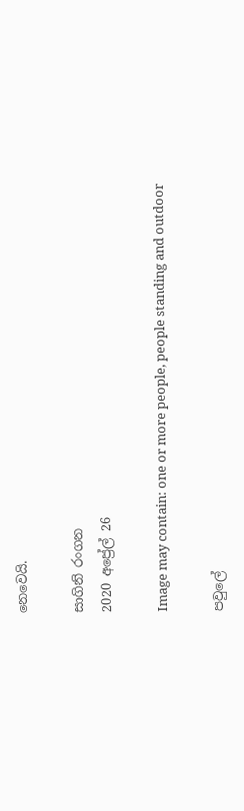නෙවෙයි.

සාගිනි රංගන
2020 අප්‍රේල් 26

Image may contain: one or more people, people standing and outdoor

පවුලේ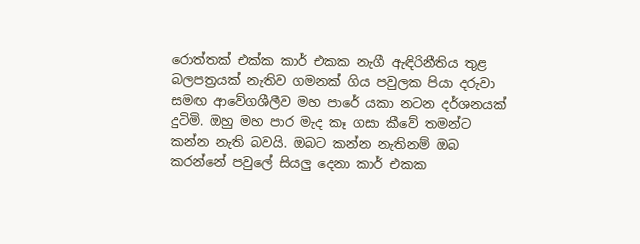රොත්තක් එක්ක කාර් එකක නැගී ඇඳිරිනීතිය තුළ බලපත්‍රයක් නැතිව ගමනක් ගිය පවුලක පියා දරුවා සමඟ ආවේගශීලීව මහ පාරේ යකා නටන දර්ශනයක් දුටිමි. ඔහු මහ පාර මැද කෑ ගසා කීවේ තමන්ට කන්න නැති බවයි. ඔබට කන්න නැතිනම් ඔබ කරන්නේ පවුලේ සියලු දෙනා කාර් එකක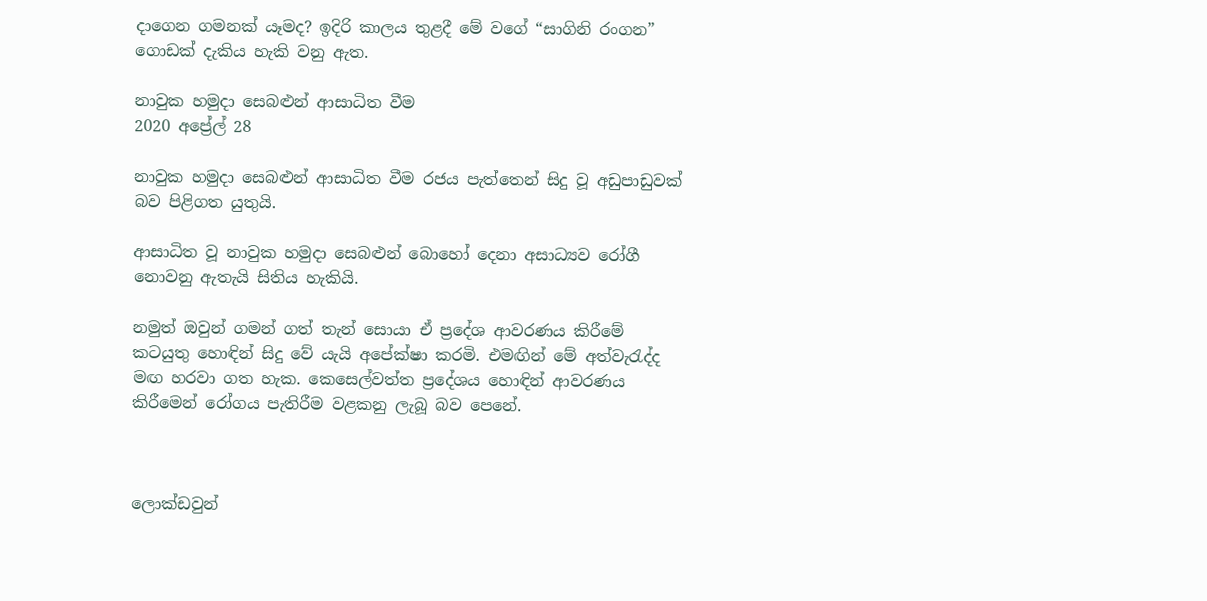දාගෙන ගමනක් යෑමද? ඉදිරි කාලය තුළදී මේ වගේ “සාගිනි රංගන” ගොඩක් දැකිය හැකි වනු ඇත.

නාවුක හමුදා සෙබළුන් ආසාධිත වීම
2020 අප්‍රේල් 28

නාවුක හමුදා සෙබළුන් ආසාධිත වීම රජය පැත්තෙන් සිදු වූ අඩුපාඩුවක් බව පිළිගත යුතුයි.

ආසාධිත වූ නාවුක හමුදා සෙබළුන් බොහෝ දෙනා අසාධ්‍යව රෝගී නොවනු ඇතැ‍යි සිතිය හැකියි.

නමුත් ඔවුන් ගමන් ගත් තැන් සොයා ඒ ප්‍රදේශ ආවරණය කිරීමේ කටයුතු හොඳින් සිදු වේ යැයි අපේක්ෂා කරමි. එමඟින් මේ අත්වැරැද්ද මඟ හරවා ගත හැක. කෙසෙල්වත්ත ප්‍රදේශය හොඳින් ආවරණය කිරීමෙන් රෝගය පැතිරීම වළකනු ලැබූ බව පෙනේ.



ලොක්ඩවුන්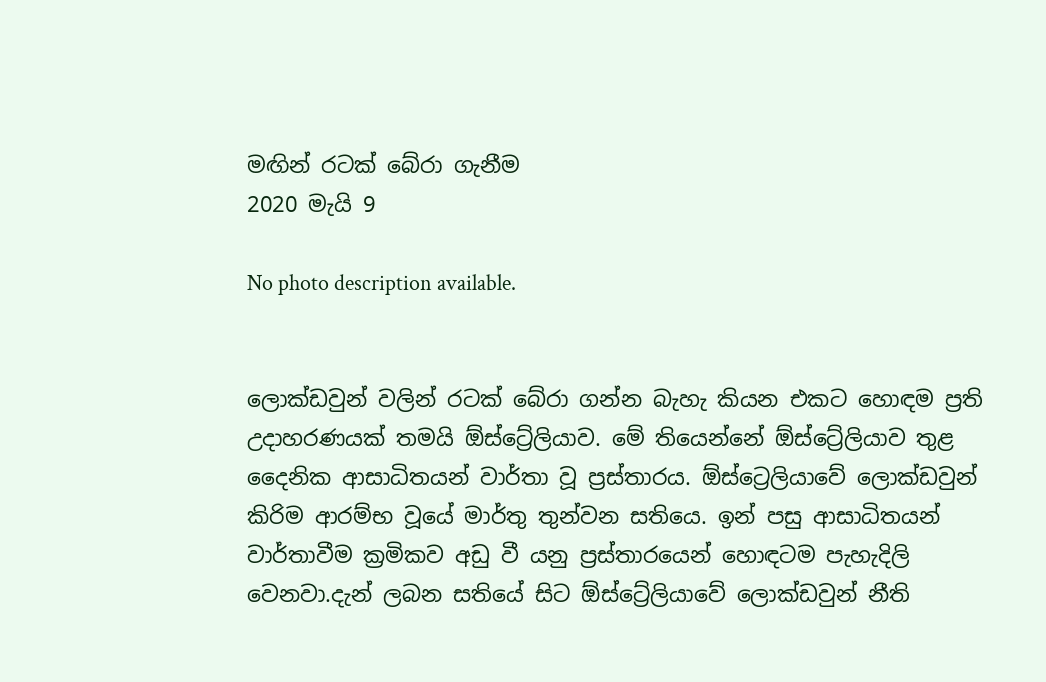මඟින් රටක් බේරා ගැනීම
2020 මැයි 9

No photo description available.


ලොක්ඩවුන් වලින් රටක් බේරා ගන්න බැහැ කියන එකට හොඳම ප්‍රති උදාහරණයක් තමයි ඕස්ට්‍රේලියාව. මේ තියෙන්නේ ඕස්ට්‍රේලියාව තුළ දෛනික ආසාධිතයන් වාර්තා වූ ප්‍රස්තාරය. ඕස්ට්‍රෙලියාවේ ලොක්ඩවුන් කිරිම ආරම්භ වූයේ මාර්තු තුන්වන සතියෙ. ඉන් පසු ආසාධිතයන් වාර්තාවීම ක්‍රමිකව අඩු වී යනු ප්‍රස්තාරයෙන් හොඳටම පැහැදිලි වෙනවා.දැන් ලබන සතියේ සිට ඕස්ට්‍රේලියාවේ ලොක්ඩවුන් නීති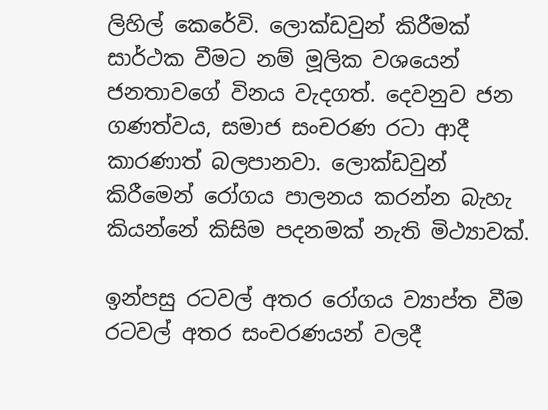ලිහිල් කෙරේවි. ලොක්ඩවුන් කිරීමක් සාර්ථක වීමට නම් මූලික වශයෙන් ජනතාවගේ විනය වැදගත්. දෙවනුව ජන ගණත්වය, සමාජ සංචරණ රටා ආදී කාරණාත් බලපානවා. ලොක්ඩවුන් කිරීමෙන් රෝගය පාලනය කරන්න බැහැ කියන්නේ කිසිම පදනමක් නැති මිථ්‍යාවක්.

ඉන්පසු රටවල් අතර රෝගය ව්‍යාප්ත වීම රටවල් අතර සංචරණයන් වලදී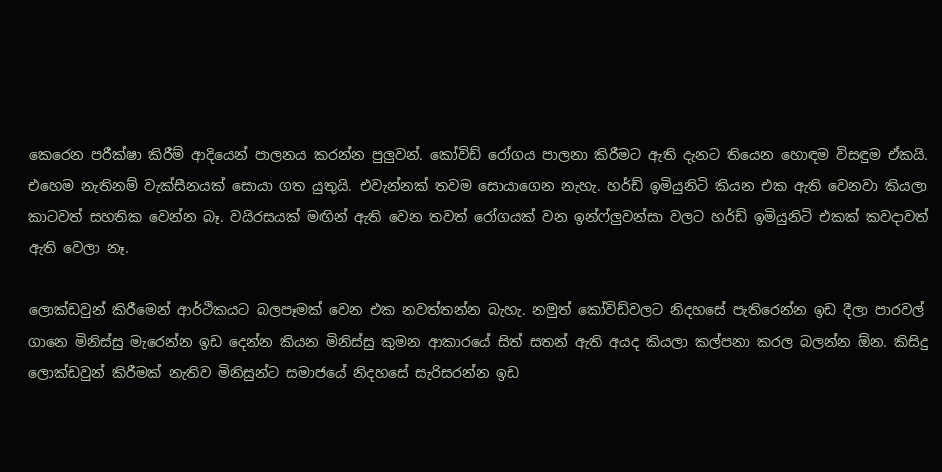කෙරෙන පරීක්ෂා කිරීම් ආදියෙන් පාලනය කරන්න පුලුවන්. කෝවිඩ් රෝගය පාලනා කිරීමට ඇති දැනට තියෙන හොඳම විසඳුම ඒකයි. එහෙම නැතිනම් වැක්සීනයක් සොයා ගත යුතුයි. එවැන්නක් තවම සොයාගෙන නැහැ. හර්ඩ් ඉමියුනිටි කියන එක ඇති වෙනවා කියලා කාටවත් සහතික වෙන්න බෑ. වයිරසයක් මඟින් ඇති වෙන තවත් රෝගයක් වන ඉන්ෆ්ලුවන්සා වලට හර්ඩ් ඉමියුනිටි එකක් කවදාවත් ඇති වෙලා නෑ.

ලොක්ඩවුන් කිරීමෙන් ආර්ථිකයට බලපෑමක් වෙන එක නවත්තන්න බැහැ. නමුත් කෝවිඩ්වලට නිදහසේ පැතිරෙන්න ඉඩ දීලා පාරවල් ගානෙ මිනිස්සු මැරෙන්න ඉඩ දෙන්න කියන මිනිස්සු කුමන ආකාරයේ සිත් සතන් ඇති අයද කියලා කල්පනා කරල බලන්න ඕන. කිසිදු ලොක්ඩවුන් කිරීමක් නැතිව මිනිසුන්ට සමාජයේ නිදහසේ සැරිසරන්න ඉඩ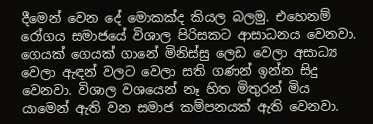දීමෙන් වෙන දේ මොකක්ද කියල බලමු. එහෙනම් රෝගය සමාජයේ විශාල පිරිසකට ආසාධනය වෙනවා. ගෙයක් ගෙයක් ගානේ මිනිස්සු ලෙඩ වෙලා අසාධ්‍ය වෙලා ඇඳන් වලට වෙලා සති ගණන් ඉන්න සිදු වෙනවා. විශාල වශයෙන් නෑ හිත මිතුරන් මිය යාමෙන් ඇති වන සමාජ කම්පනයක් ඇති වෙනවා.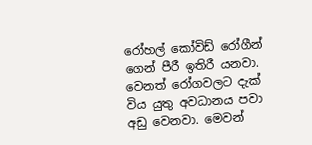රෝහල් කෝවිඩ් රෝගීන් ගෙන් පීරී ඉතිරී යනවා. වෙනත් රෝගවලට දැක් විය යුතු අවධානය පවා අඩු වෙනවා. මෙවන්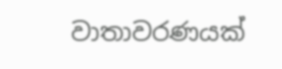වාතාවරණයක්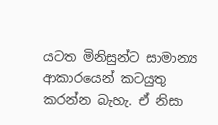යටත මිනිසුන්ට සාමාන්‍ය ආකාරයෙන් කටයුතු කරන්න බැහැ. ඒ නිසා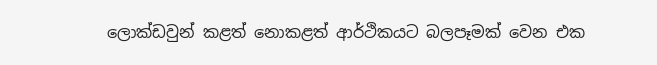ලොක්ඩවුන් කළත් නොකළත් ආර්ථිකයට බලපෑමක් වෙන එක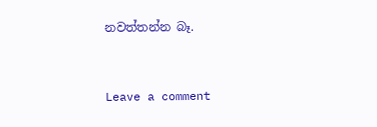නවත්තන්න බෑ.


Leave a comment